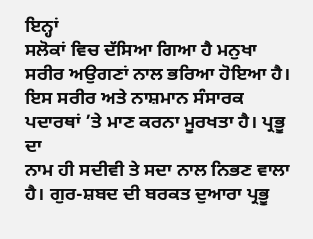ਇਨ੍ਹਾਂ
ਸਲੋਕਾਂ ਵਿਚ ਦੱਸਿਆ ਗਿਆ ਹੈ ਮਨੁਖਾ ਸਰੀਰ ਅਉਗਣਾਂ ਨਾਲ ਭਰਿਆ ਹੋਇਆ ਹੈ। ਇਸ ਸਰੀਰ ਅਤੇ ਨਾਸ਼ਮਾਨ ਸੰਸਾਰਕ ਪਦਾਰਥਾਂ ’ਤੇ ਮਾਣ ਕਰਨਾ ਮੂਰਖਤਾ ਹੈ। ਪ੍ਰਭੂ ਦਾ
ਨਾਮ ਹੀ ਸਦੀਵੀ ਤੇ ਸਦਾ ਨਾਲ ਨਿਭਣ ਵਾਲਾ ਹੈ। ਗੁਰ-ਸ਼ਬਦ ਦੀ ਬਰਕਤ ਦੁਆਰਾ ਪ੍ਰਭੂ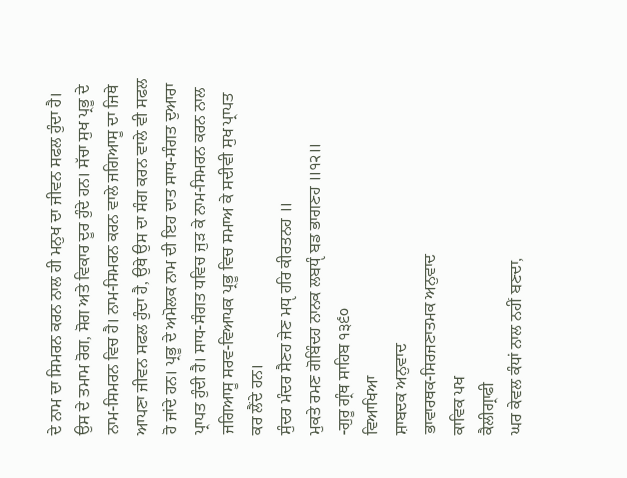ਦੇ ਨਾਮ ਦਾ ਸਿਮਰਨ ਕਰਨ ਨਾਲ ਹੀ ਮਨੁਖ ਦਾ ਜੀਵਨ ਸਫਲ ਹੁੰਦਾ ਹੈ। ਉਸ ਦੇ ਤਮਾਮ ਰੋਗ, ਸੋਗ ਅਤੇ ਵਿਕਾਰ ਦੂਰ ਹੁੰਦੇ ਹਨ। ਸੱਚਾ ਸੁਖ ਪ੍ਰਭੂ ਦੇ ਨਾਮ-ਸਿਮਰਨ ਵਿਚ ਹੈ। ਨਾਮ-ਸਿਮਰਨ ਕਰਨ ਵਾਲੇ ਜਗਿਆਸੂ ਦਾ ਜਿਥੇ ਆਪਣਾ ਜੀਵਨ ਸਫਲ ਹੁੰਦਾ ਹੈ, ਉਥੇ ਉਸ ਦਾ ਸੰਗ ਕਰਨ ਵਾਲੇ ਵੀ ਸਫਲ ਹੋ ਜਾਂਦੇ ਹਨ। ਪ੍ਰਭੂ ਦੇ ਅਮੋਲਕ ਨਾਮ ਦੀ ਇਹ ਦਾਤ ਸਾਧ-ਸੰਗਤ ਦੁਆਰਾ ਪ੍ਰਾਪਤ ਹੁੰਦੀ ਹੈ। ਸਾਧ-ਸੰਗਤ ਧਵਿਚ ਜੁੜ ਕੇ ਨਾਮ-ਸਿਮਰਨ ਕਰਨ ਨਾਲ ਜਗਿਆਸੂ ਸਰਵ-ਵਿਆਪਕ ਪ੍ਰਭੂ ਵਿਚ ਸਮਾਅ ਕੇ ਸਦੀਵੀ ਸੁਖ ਪ੍ਰਾਪਤ ਕਰ ਲੈਂਦੇ ਹਨ।
ਸੁੰਦਰ ਮੰਦਰ ਸੈਣਹ ਜੇਣ ਮਧੵ ਹਰਿ ਕੀਰਤਨਹ ॥
ਮੁਕਤੇ ਰਮਣ ਗੋਬਿੰਦਹ ਨਾਨਕ ਲਬਧੵੰ ਬਡ ਭਾਗਣਹ ॥੧੨॥
-ਗੁਰੂ ਗ੍ਰੰਥ ਸਾਹਿਬ ੧੩੬੦
ਵਿਆਖਿਆ
ਸ਼ਾਬਦਕ ਅਨੁਵਾਦ
ਭਾਵਾਰਥਕ-ਸਿਰਜਣਾਤਮਕ ਅਨੁਵਾਦ
ਕਾਵਿਕ ਪਖ
ਕੈਲੀਗ੍ਰਾਫੀ
ਘਰ ਕੇਵਲ ਕੰਧਾਂ ਨਾਲ ਨਹੀਂ ਬਣਦਾ,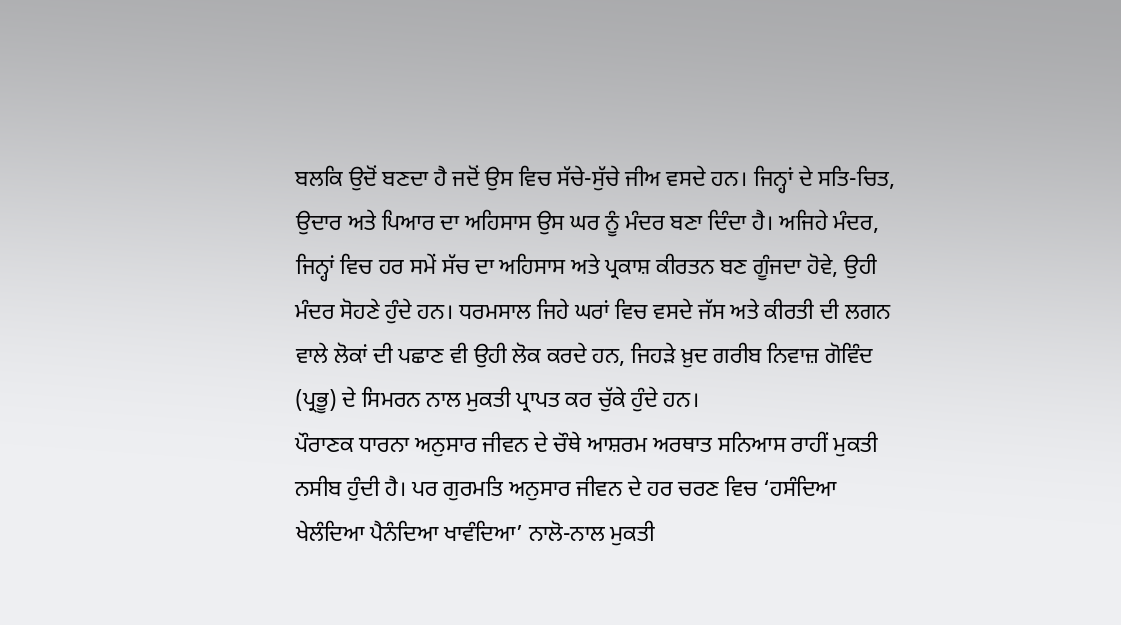ਬਲਕਿ ਉਦੋਂ ਬਣਦਾ ਹੈ ਜਦੋਂ ਉਸ ਵਿਚ ਸੱਚੇ-ਸੁੱਚੇ ਜੀਅ ਵਸਦੇ ਹਨ। ਜਿਨ੍ਹਾਂ ਦੇ ਸਤਿ-ਚਿਤ, ਉਦਾਰ ਅਤੇ ਪਿਆਰ ਦਾ ਅਹਿਸਾਸ ਉਸ ਘਰ ਨੂੰ ਮੰਦਰ ਬਣਾ ਦਿੰਦਾ ਹੈ। ਅਜਿਹੇ ਮੰਦਰ, ਜਿਨ੍ਹਾਂ ਵਿਚ ਹਰ ਸਮੇਂ ਸੱਚ ਦਾ ਅਹਿਸਾਸ ਅਤੇ ਪ੍ਰਕਾਸ਼ ਕੀਰਤਨ ਬਣ ਗੂੰਜਦਾ ਹੋਵੇ, ਉਹੀ ਮੰਦਰ ਸੋਹਣੇ ਹੁੰਦੇ ਹਨ। ਧਰਮਸਾਲ ਜਿਹੇ ਘਰਾਂ ਵਿਚ ਵਸਦੇ ਜੱਸ ਅਤੇ ਕੀਰਤੀ ਦੀ ਲਗਨ ਵਾਲੇ ਲੋਕਾਂ ਦੀ ਪਛਾਣ ਵੀ ਉਹੀ ਲੋਕ ਕਰਦੇ ਹਨ, ਜਿਹੜੇ ਖ਼ੁਦ ਗਰੀਬ ਨਿਵਾਜ਼ ਗੋਵਿੰਦ (ਪ੍ਰਭੂ) ਦੇ ਸਿਮਰਨ ਨਾਲ ਮੁਕਤੀ ਪ੍ਰਾਪਤ ਕਰ ਚੁੱਕੇ ਹੁੰਦੇ ਹਨ।
ਪੌਰਾਣਕ ਧਾਰਨਾ ਅਨੁਸਾਰ ਜੀਵਨ ਦੇ ਚੌਥੇ ਆਸ਼ਰਮ ਅਰਥਾਤ ਸਨਿਆਸ ਰਾਹੀਂ ਮੁਕਤੀ ਨਸੀਬ ਹੁੰਦੀ ਹੈ। ਪਰ ਗੁਰਮਤਿ ਅਨੁਸਾਰ ਜੀਵਨ ਦੇ ਹਰ ਚਰਣ ਵਿਚ ‘ਹਸੰਦਿਆ ਖੇਲੰਦਿਆ ਪੈਨੰਦਿਆ ਖਾਵੰਦਿਆ’ ਨਾਲੋ-ਨਾਲ ਮੁਕਤੀ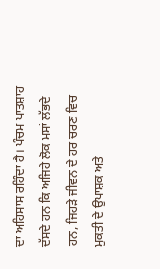ਦਾ ਅਹਿਸਾਸ ਰਹਿੰਦਾ ਹੈ। ਪੰਚਮ ਪਾਤਸ਼ਾਹ ਦੱਸਦੇ ਹਨ ਕਿ ਅਜਿਹੇ ਲੋਕ ਮਸਾਂ ਲੱਭਦੇ ਹਨ, ਜਿਹੜੇ ਜੀਵਨ ਦੇ ਹਰ ਚਰਣ ਵਿਚ ਮੁਕਤੀ ਦੇ ਉਪਾਸ਼ਕ ਅਤੇ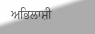ਅਭਿਲਾਸ਼ੀ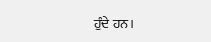ਹੁੰਦੇ ਹਨ।